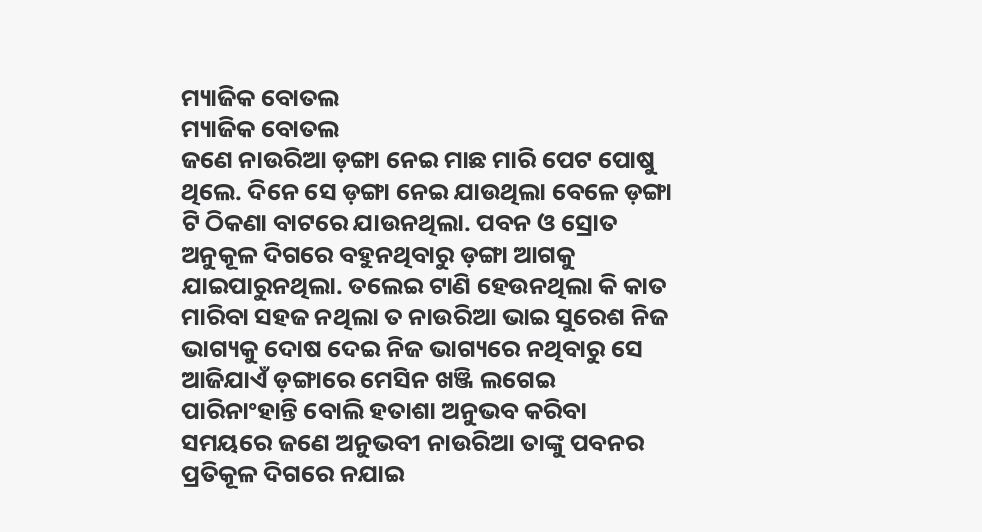ମ୍ୟାଜିକ ବୋତଲ
ମ୍ୟାଜିକ ବୋତଲ
ଜଣେ ନାଉରିଆ ଡ଼ଙ୍ଗା ନେଇ ମାଛ ମାରି ପେଟ ପୋଷୁ ଥିଲେ. ଦିନେ ସେ ଡ଼ଙ୍ଗା ନେଇ ଯାଉଥିଲା ବେଳେ ଡ଼ଙ୍ଗା ଟି ଠିକଣା ବାଟରେ ଯାଉନଥିଲା. ପବନ ଓ ସ୍ରୋତ ଅନୁକୂଳ ଦିଗରେ ବହୁନଥିବାରୁ ଡ଼ଙ୍ଗା ଆଗକୁ ଯାଇପାରୁନଥିଲା. ତଲେଇ ଟାଣି ହେଉନଥିଲା କି କାତ ମାରିବା ସହଜ ନଥିଲା ତ ନାଉରିଆ ଭାଇ ସୁରେଶ ନିଜ ଭାଗ୍ୟକୁ ଦୋଷ ଦେଇ ନିଜ ଭାଗ୍ୟରେ ନଥିବାରୁ ସେ ଆଜିଯାଏଁ ଡ଼ଙ୍ଗାରେ ମେସିନ ଖଞ୍ଜି ଲଗେଇ ପାରିନାଂହାନ୍ତି ବୋଲି ହତାଶା ଅନୁଭବ କରିବା ସମୟରେ ଜଣେ ଅନୁଭବୀ ନାଉରିଆ ତାଙ୍କୁ ପବନର ପ୍ରତିକୂଳ ଦିଗରେ ନଯାଇ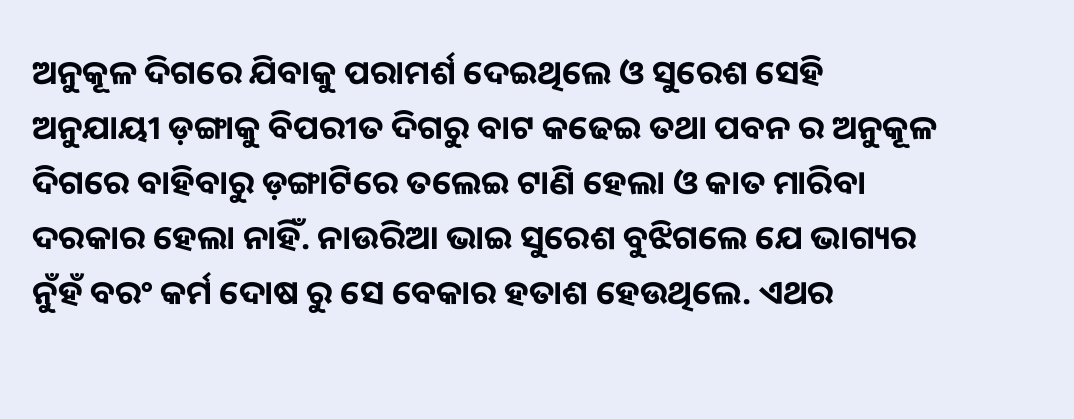ଅନୁକୂଳ ଦିଗରେ ଯିବାକୁ ପରାମର୍ଶ ଦେଇଥିଲେ ଓ ସୁରେଶ ସେହି ଅନୁଯାୟୀ ଡ଼ଙ୍ଗାକୁ ବିପରୀତ ଦିଗରୁ ବାଟ କଢେଇ ତଥା ପବନ ର ଅନୁକୂଳ ଦିଗରେ ବାହିବାରୁ ଡ଼ଙ୍ଗାଟିରେ ତଲେଇ ଟାଣି ହେଲା ଓ କାତ ମାରିବା ଦରକାର ହେଲା ନାହିଁ. ନାଉରିଆ ଭାଇ ସୁରେଶ ବୁଝିଗଲେ ଯେ ଭାଗ୍ୟର ନୁଁହଁ ବରଂ କର୍ମ ଦୋଷ ରୁ ସେ ବେକାର ହତାଶ ହେଉଥିଲେ. ଏଥର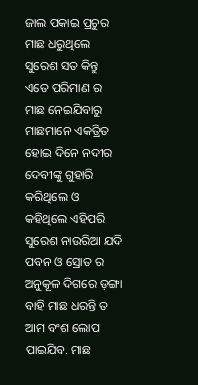ଜାଲ ପକାଇ ପ୍ରଚୁର ମାଛ ଧରୁଥିଲେ ସୁରେଶ ସତ କିନ୍ତୁ ଏତେ ପରିମାଣ ର ମାଛ ନେଇଯିବାରୁ ମାଛମାନେ ଏକତ୍ରିତ ହୋଇ ଦିନେ ନଦୀର ଦେବୀଙ୍କୁ ଗୁହାରି କରିଥିଲେ ଓ କହିଥିଲେ ଏହିପରି ସୁରେଶ ନାଉରିଆ ଯଦି ପବନ ଓ ସ୍ରୋତ ର ଅନୁକୂଳ ଦିଗରେ ଡ଼ଙ୍ଗା ବାହି ମାଛ ଧରନ୍ତି ତ ଆମ ବଂଶ ଲୋପ ପାଇଯିବ. ମାଛ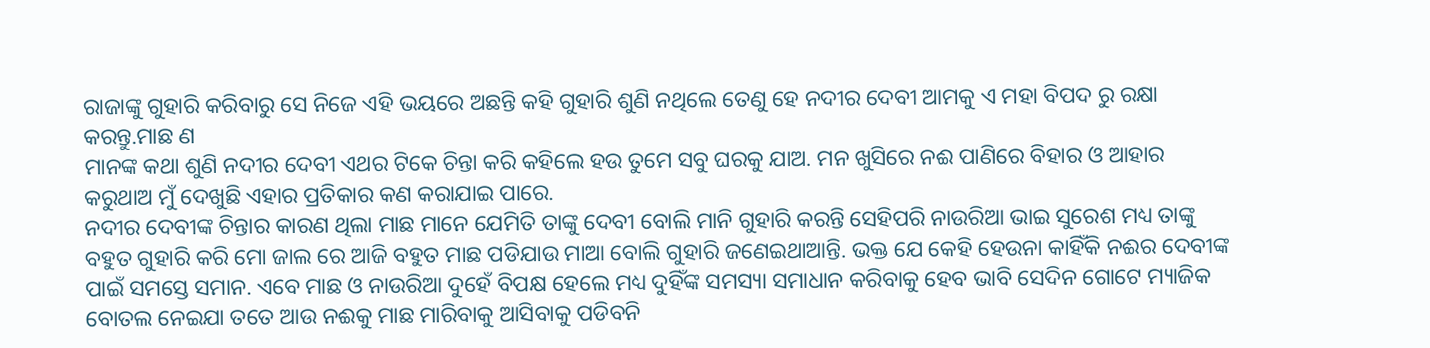ରାଜାଙ୍କୁ ଗୁହାରି କରିବାରୁ ସେ ନିଜେ ଏହି ଭୟରେ ଅଛନ୍ତି କହି ଗୁହାରି ଶୁଣି ନଥିଲେ ତେଣୁ ହେ ନଦୀର ଦେବୀ ଆମକୁ ଏ ମହା ବିପଦ ରୁ ରକ୍ଷା କରନ୍ତୁ.ମାଛ ଣ
ମାନଙ୍କ କଥା ଶୁଣି ନଦୀର ଦେବୀ ଏଥର ଟିକେ ଚିନ୍ତା କରି କହିଲେ ହଉ ତୁମେ ସବୁ ଘରକୁ ଯାଅ. ମନ ଖୁସିରେ ନଈ ପାଣିରେ ବିହାର ଓ ଆହାର କରୁଥାଅ ମୁଁ ଦେଖୁଛି ଏହାର ପ୍ରତିକାର କଣ କରାଯାଇ ପାରେ.
ନଦୀର ଦେବୀଙ୍କ ଚିନ୍ତାର କାରଣ ଥିଲା ମାଛ ମାନେ ଯେମିତି ତାଙ୍କୁ ଦେବୀ ବୋଲି ମାନି ଗୁହାରି କରନ୍ତି ସେହିପରି ନାଉରିଆ ଭାଇ ସୁରେଶ ମଧ୍ୟ ତାଙ୍କୁ ବହୁତ ଗୁହାରି କରି ମୋ ଜାଲ ରେ ଆଜି ବହୁତ ମାଛ ପଡିଯାଉ ମାଆ ବୋଲି ଗୁହାରି ଜଣେଇଥାଆନ୍ତି. ଭକ୍ତ ଯେ କେହି ହେଉନା କାହିଁକି ନଈର ଦେବୀଙ୍କ ପାଇଁ ସମସ୍ତେ ସମାନ. ଏବେ ମାଛ ଓ ନାଉରିଆ ଦୁହେଁ ବିପକ୍ଷ ହେଲେ ମଧ୍ୟ ଦୁହିଁଙ୍କ ସମସ୍ୟା ସମାଧାନ କରିବାକୁ ହେବ ଭାବି ସେଦିନ ଗୋଟେ ମ୍ୟାଜିକ ବୋତଲ ନେଇଯା ତତେ ଆଉ ନଈକୁ ମାଛ ମାରିବାକୁ ଆସିବାକୁ ପଡିବନି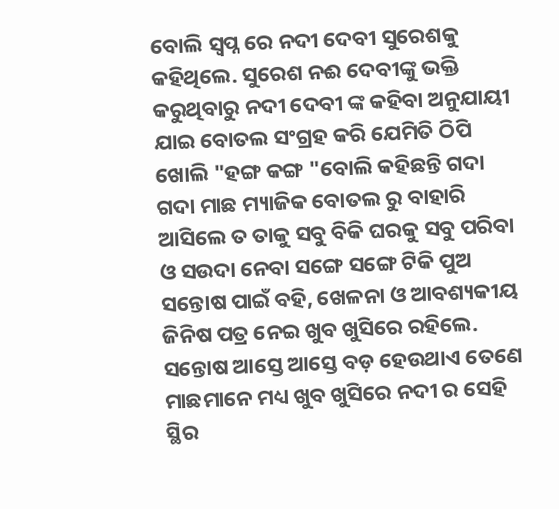ବୋଲି ସ୍ବପ୍ନ ରେ ନଦୀ ଦେବୀ ସୁରେଶକୁ କହିଥିଲେ. ସୁରେଶ ନଈ ଦେବୀଙ୍କୁ ଭକ୍ତି କରୁଥିବାରୁ ନଦୀ ଦେବୀ ଙ୍କ କହିବା ଅନୁଯାୟୀ ଯାଇ ବୋତଲ ସଂଗ୍ରହ କରି ଯେମିତି ଠିପି ଖୋଲି "ହଙ୍ଗ କଙ୍ଗ "ବୋଲି କହିଛନ୍ତି ଗଦା ଗଦା ମାଛ ମ୍ୟାଜିକ ବୋତଲ ରୁ ବାହାରି ଆସିଲେ ତ ତାକୁ ସବୁ ବିକି ଘରକୁ ସବୁ ପରିବା ଓ ସଉଦା ନେବା ସଙ୍ଗେ ସଙ୍ଗେ ଟିକି ପୁଅ ସନ୍ତୋଷ ପାଇଁ ବହି, ଖେଳନା ଓ ଆବଶ୍ୟକୀୟ ଜିନିଷ ପତ୍ର ନେଇ ଖୁବ ଖୁସିରେ ରହିଲେ. ସନ୍ତୋଷ ଆସ୍ତେ ଆସ୍ତେ ବଡ଼ ହେଉଥାଏ ତେଣେ ମାଛମାନେ ମଧ୍ୟ ଖୁବ ଖୁସିରେ ନଦୀ ର ସେହି ସ୍ଥିର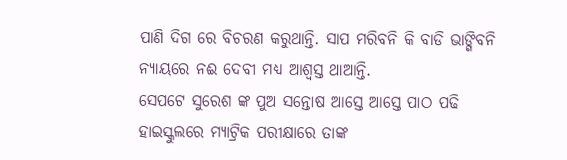ପାଣି ଦିଗ ରେ ବିଚରଣ କରୁଥାନ୍ତି. ସାପ ମରିବନି କି ବାଡି ଭାଙ୍ଗିବନି ନ୍ୟାୟରେ ନଈ ଦେବୀ ମଧ୍ୟ ଆଶ୍ୱସ୍ତ ଥାଆନ୍ତି.
ସେପଟେ ସୁରେଶ ଙ୍କ ପୁଅ ସନ୍ତୋଷ ଆସ୍ତେ ଆସ୍ତେ ପାଠ ପଢି ହାଇସ୍କୁଲରେ ମ୍ୟାଟ୍ରିକ ପରୀକ୍ଷାରେ ତାଙ୍କ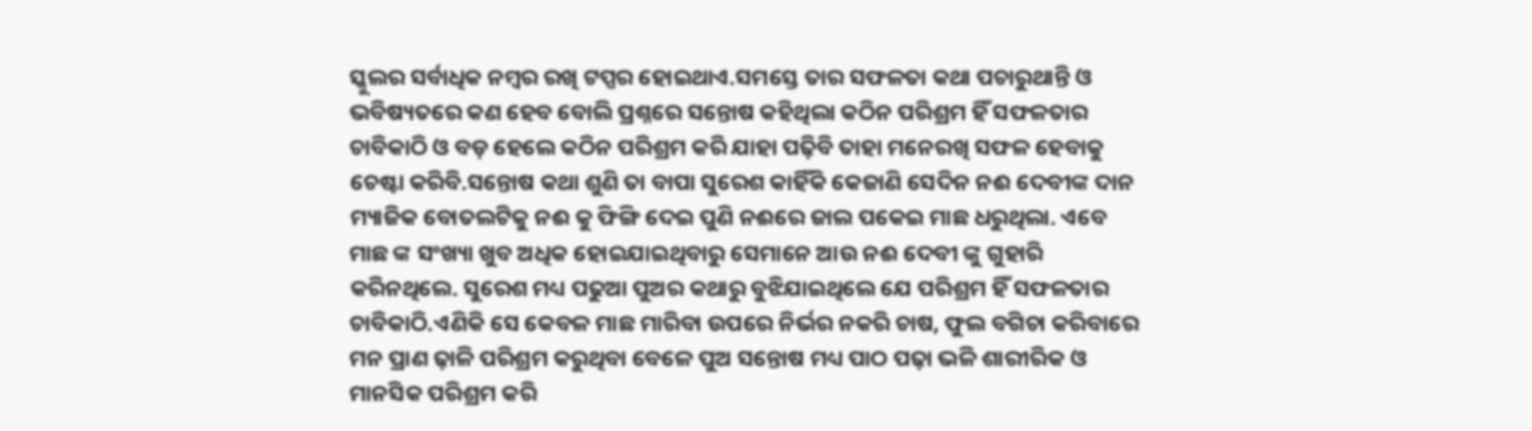ସ୍କୁଲର ସର୍ବାଧିକ ନମ୍ବର ରଖି ଟପ୍ପର ହୋଇଥାଏ.ସମସ୍ତେ ତାର ସଫଳତା କଥା ପଚାରୁଥାନ୍ତି ଓ ଭବିଷ୍ୟତରେ କଣ ହେବ ବୋଲି ପ୍ରଶ୍ନରେ ସନ୍ତୋଷ କହିଥିଲା କଠିନ ପରିଶ୍ରମ ହିଁ ସଫଳତାର ଚାବିକାଠି ଓ ବଡ଼ ହେଲେ କଠିନ ପରିଶ୍ରମ କରି ଯାହା ପଢ଼ିବି ତାହା ମନେରଖି ସଫଳ ହେବାକୁ ଚେଷ୍ଟା କରିବି.ସନ୍ତୋଷ କଥା ଶୁଣି ତା ବାପା ସୁରେଶ କାହିଁକି କେଜାଣି ସେଦିନ ନଈ ଦେବୀଙ୍କ ଦାନ ମ୍ୟାଜିକ ବୋତଲଟିକୁ ନଈ କୁ ଫିଙ୍ଗି ଦେଇ ପୁଣି ନଈରେ ଜାଲ ପକେଇ ମାଛ ଧରୁଥିଲା. ଏବେ ମାଛ ଙ୍କ ସଂଖ୍ୟା ଖୁବ ଅଧିକ ହୋଇଯାଇଥିବାରୁ ସେମାନେ ଆଉ ନଈ ଦେବୀ ଙ୍କୁ ଗୁହାରି କରିନଥିଲେ. ସୁରେଶ ମଧ୍ୟ ପଢୁଆ ପୁଅର କଥାରୁ ବୁଝିଯାଇଥିଲେ ଯେ ପରିଶ୍ରମ ହିଁ ସଫଳତାର ଚାବିକାଠି.ଏଣିକି ସେ କେବଳ ମାଛ ମାରିବା ଉପରେ ନିର୍ଭର ନକରି ଚାଷ, ଫୁଲ ବଗିଚା କରିବାରେ ମନ ପ୍ରାଣ ଢ଼ାଳି ପରିଶ୍ରମ କରୁଥିବା ବେଳେ ପୁଅ ସନ୍ତୋଷ ମଧ୍ୟ ପାଠ ପଢ଼ା ଭଳି ଶାରୀରିକ ଓ ମାନସିକ ପରିଶ୍ରମ କରି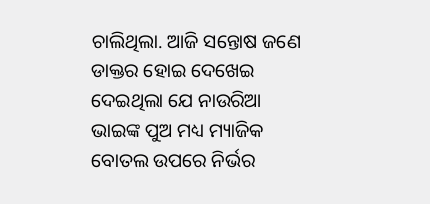ଚାଲିଥିଲା. ଆଜି ସନ୍ତୋଷ ଜଣେ ଡାକ୍ତର ହୋଇ ଦେଖେଇ ଦେଇଥିଲା ଯେ ନାଉରିଆ ଭାଇଙ୍କ ପୁଅ ମଧ୍ୟ ମ୍ୟାଜିକ ବୋତଲ ଉପରେ ନିର୍ଭର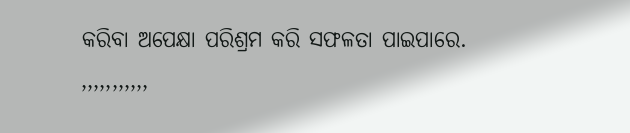କରିବା ଅପେକ୍ଷା ପରିଶ୍ରମ କରି ସଫଳତା ପାଇପାରେ.
,,,,,,,,,,,